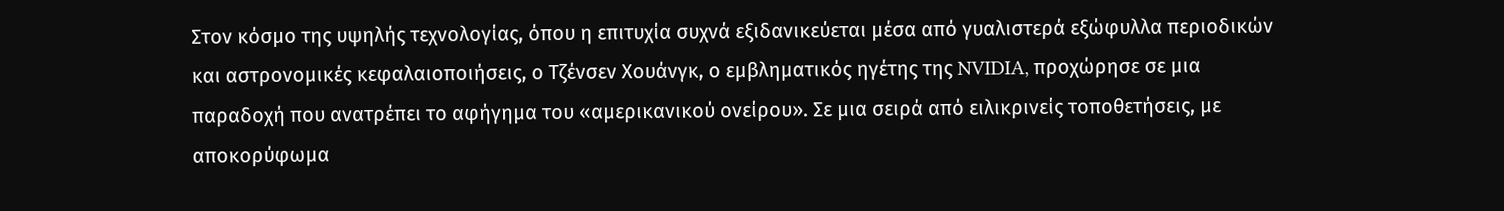Στον κόσμο της υψηλής τεχνολογίας, όπου η επιτυχία συχνά εξιδανικεύεται μέσα από γυαλιστερά εξώφυλλα περιοδικών και αστρονομικές κεφαλαιοποιήσεις, ο Τζένσεν Χουάνγκ, ο εμβληματικός ηγέτης της NVIDIA, προχώρησε σε μια παραδοχή που ανατρέπει το αφήγημα του «αμερικανικού ονείρου». Σε μια σειρά από ειλικρινείς τοποθετήσεις, με αποκορύφωμα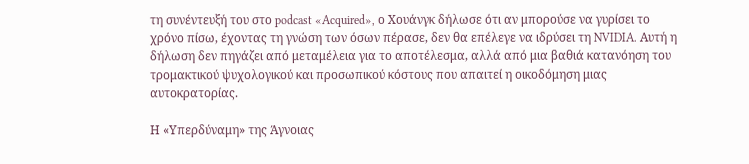τη συνέντευξή του στο podcast «Acquired», ο Χουάνγκ δήλωσε ότι αν μπορούσε να γυρίσει το χρόνο πίσω, έχοντας τη γνώση των όσων πέρασε, δεν θα επέλεγε να ιδρύσει τη NVIDIA. Αυτή η δήλωση δεν πηγάζει από μεταμέλεια για το αποτέλεσμα, αλλά από μια βαθιά κατανόηση του τρομακτικού ψυχολογικού και προσωπικού κόστους που απαιτεί η οικοδόμηση μιας αυτοκρατορίας.

Η «Υπερδύναμη» της Άγνοιας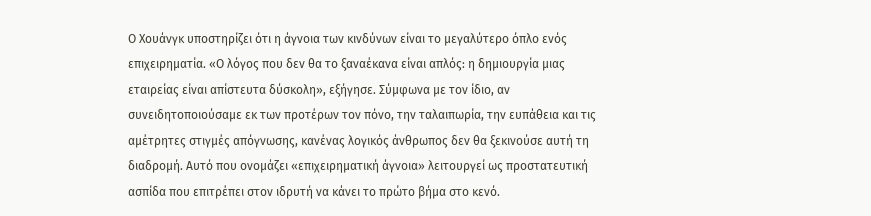Ο Χουάνγκ υποστηρίζει ότι η άγνοια των κινδύνων είναι το μεγαλύτερο όπλο ενός επιχειρηματία. «Ο λόγος που δεν θα το ξαναέκανα είναι απλός: η δημιουργία μιας εταιρείας είναι απίστευτα δύσκολη», εξήγησε. Σύμφωνα με τον ίδιο, αν συνειδητοποιούσαμε εκ των προτέρων τον πόνο, την ταλαιπωρία, την ευπάθεια και τις αμέτρητες στιγμές απόγνωσης, κανένας λογικός άνθρωπος δεν θα ξεκινούσε αυτή τη διαδρομή. Αυτό που ονομάζει «επιχειρηματική άγνοια» λειτουργεί ως προστατευτική ασπίδα που επιτρέπει στον ιδρυτή να κάνει το πρώτο βήμα στο κενό.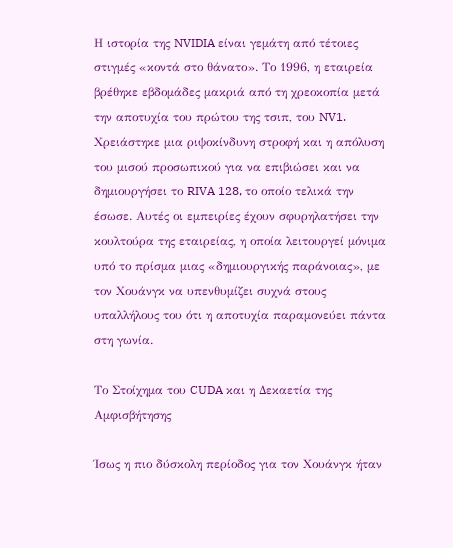Η ιστορία της NVIDIA είναι γεμάτη από τέτοιες στιγμές «κοντά στο θάνατο». Το 1996, η εταιρεία βρέθηκε εβδομάδες μακριά από τη χρεοκοπία μετά την αποτυχία του πρώτου της τσιπ, του NV1. Χρειάστηκε μια ριψοκίνδυνη στροφή και η απόλυση του μισού προσωπικού για να επιβιώσει και να δημιουργήσει το RIVA 128, το οποίο τελικά την έσωσε. Αυτές οι εμπειρίες έχουν σφυρηλατήσει την κουλτούρα της εταιρείας, η οποία λειτουργεί μόνιμα υπό το πρίσμα μιας «δημιουργικής παράνοιας», με τον Χουάνγκ να υπενθυμίζει συχνά στους υπαλλήλους του ότι η αποτυχία παραμονεύει πάντα στη γωνία.

Το Στοίχημα του CUDA και η Δεκαετία της Αμφισβήτησης

Ίσως η πιο δύσκολη περίοδος για τον Χουάνγκ ήταν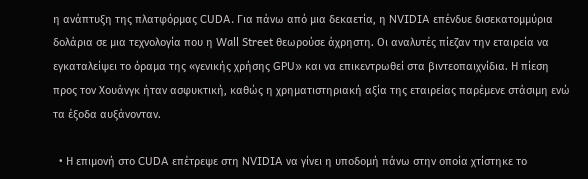η ανάπτυξη της πλατφόρμας CUDA. Για πάνω από μια δεκαετία, η NVIDIA επένδυε δισεκατομμύρια δολάρια σε μια τεχνολογία που η Wall Street θεωρούσε άχρηστη. Οι αναλυτές πίεζαν την εταιρεία να εγκαταλείψει το όραμα της «γενικής χρήσης GPU» και να επικεντρωθεί στα βιντεοπαιχνίδια. Η πίεση προς τον Χουάνγκ ήταν ασφυκτική, καθώς η χρηματιστηριακή αξία της εταιρείας παρέμενε στάσιμη ενώ τα έξοδα αυξάνονταν.

  • Η επιμονή στο CUDA επέτρεψε στη NVIDIA να γίνει η υποδομή πάνω στην οποία χτίστηκε το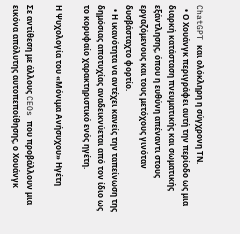ChatGPT και ολόκληρη η σύγχρονη ΤΝ.
  • Ο Χουάνγκ περιγράφει αυτή την περίοδο ως μια διαρκή κατάσταση πνευματικής και σωματικής εξάντλησης, όπου η ευθύνη απέναντι στους εργαζόμενους και τους μετόχους γινόταν δυσβάσταχτο φορτίο.
  • Η ικανότητα να αντέχει κανείς την ταπείνωση της δημόσιας αποτυχίας αναδεικνύεται από τον ίδιο ως το κορυφαίο χαρακτηριστικό ενός ηγέτη.

Η Ψυχολογία του «Μόνιμα Ανήσυχου» Ηγέτη

Σε αντίθεση με άλλους CEOs που προβάλλουν μια εικόνα απόλυτης αυτοπεποίθησης, ο Χουάνγκ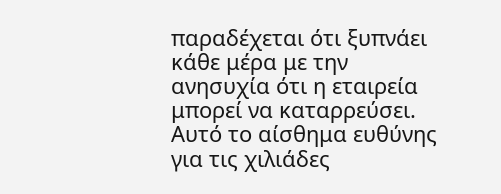παραδέχεται ότι ξυπνάει κάθε μέρα με την ανησυχία ότι η εταιρεία μπορεί να καταρρεύσει. Αυτό το αίσθημα ευθύνης για τις χιλιάδες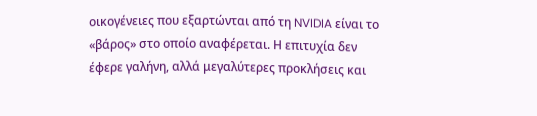οικογένειες που εξαρτώνται από τη NVIDIA είναι το «βάρος» στο οποίο αναφέρεται. Η επιτυχία δεν έφερε γαλήνη, αλλά μεγαλύτερες προκλήσεις και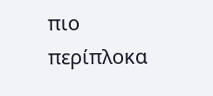πιο περίπλοκα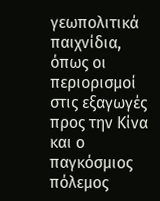γεωπολιτικά παιχνίδια, όπως οι περιορισμοί στις εξαγωγές προς την Κίνα και ο παγκόσμιος πόλεμος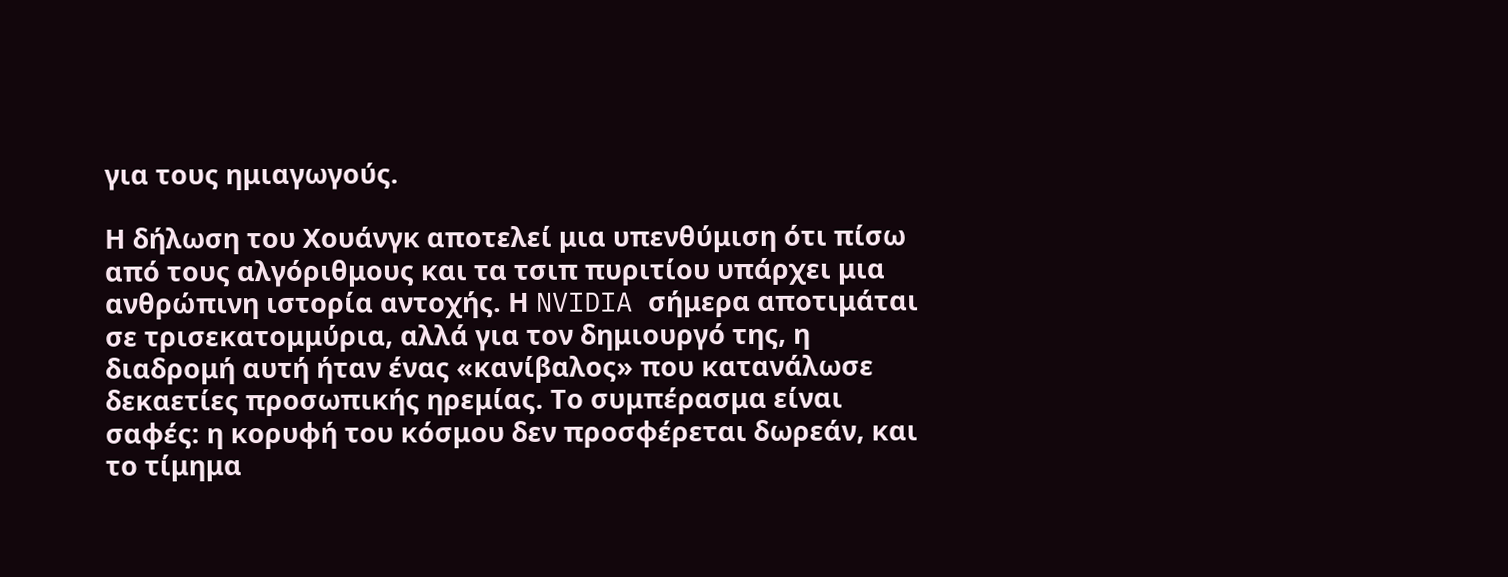για τους ημιαγωγούς.

Η δήλωση του Χουάνγκ αποτελεί μια υπενθύμιση ότι πίσω από τους αλγόριθμους και τα τσιπ πυριτίου υπάρχει μια ανθρώπινη ιστορία αντοχής. Η NVIDIA σήμερα αποτιμάται σε τρισεκατομμύρια, αλλά για τον δημιουργό της, η διαδρομή αυτή ήταν ένας «κανίβαλος» που κατανάλωσε δεκαετίες προσωπικής ηρεμίας. Το συμπέρασμα είναι σαφές: η κορυφή του κόσμου δεν προσφέρεται δωρεάν, και το τίμημα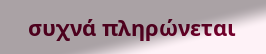συχνά πληρώνεται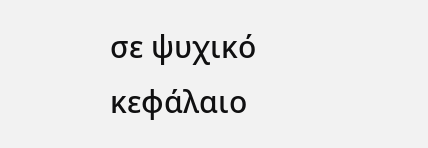σε ψυχικό κεφάλαιο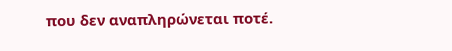που δεν αναπληρώνεται ποτέ.